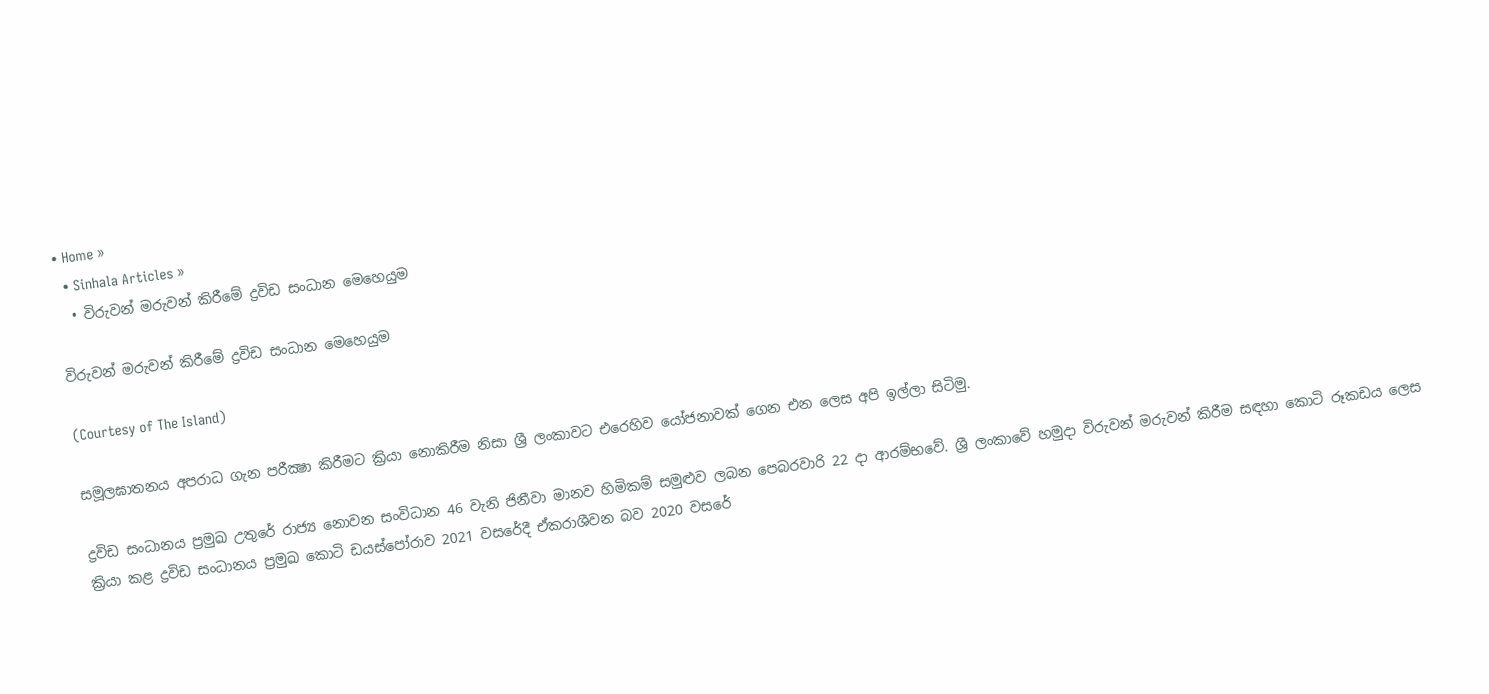• Home »
  • Sinhala Articles »
  • විරුවන් මරුවන් කිරීමේ ද්‍රවිඩ සංධාන මෙහෙයුම

විරුවන් මරුවන් කිරීමේ ද්‍රවිඩ සංධාන මෙහෙයුම

(Courtesy of The Island)

සමූලඝාතනය අපරාධ ගැන පරීක්‍ෂා කිරීමට ක්‍රියා නොකිරීම නිසා ශ්‍රී ලංකාවට එරෙහිව යෝජනාවක් ගෙන එන ලෙස අපි ඉල්ලා සිටිමු.

ද්‍රවිඩ සංධානය ප්‍රමුඛ උතුරේ රාජ්‍ය නොවන සංවිධාන 46 වැනි ජිනීවා මානව හිමිකම් සමුළුව ලබන පෙබරවාරි 22 දා ආරම්භවේ. ශ්‍රී ලංකාවේ හමුදා විරුවන් මරුවන් කිරීම සඳහා කොටි රූකඩය ලෙස ක්‍රියා කළ ද්‍රවිඩ සංධානය ප්‍රමුඛ කොටි ඩයස්පෝරාව 2021 වසරේදී ඒකරාශීවන බව 2020 වසරේ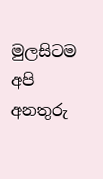මුලසිටම අපි අනතුරු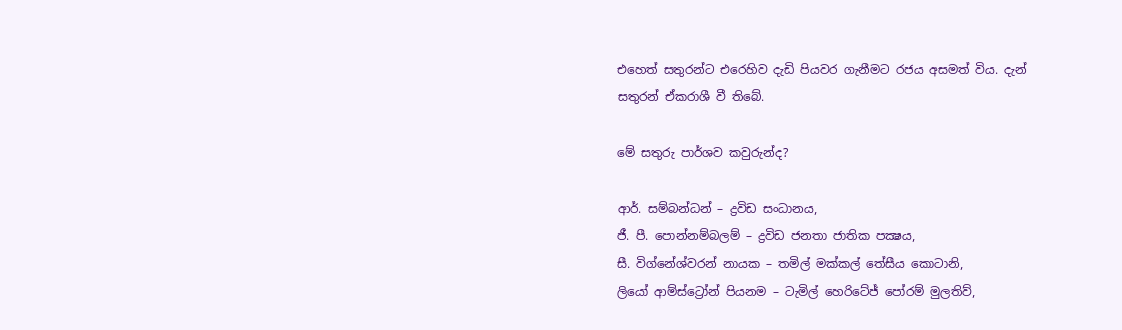එහෙත් සතුරන්ට එරෙහිව දැඩි පියවර ගැනීමට රජය අසමත් විය. දැන් සතුරන් ඒකරාශී වී තිබේ.

මේ සතුරු පාර්ශව කවුරුන්ද?

ආර්. සම්බන්ධන් – ද්‍රවිඩ සංධානය,
ජී. පී. පොන්නම්බලම් – ද්‍රවිඩ ජනතා ජාතික පක්‍ෂය,
සී. විග්නේශ්වරන් නායක – තමිල් මක්කල් තේසීය කොටානි,
ලියෝ ආම්ස්ට්‍රෝන් පියනම – ටැමිල් හෙරිටේජ් පෝරම් මුලතිව්,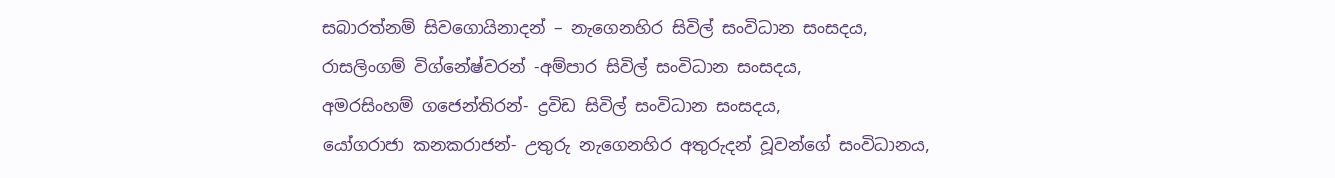සබාරත්නම් සිවගොයිනාදන් – නැගෙනහිර සිවිල් සංවිධාන සංසදය,
රාසලිංගම් විග්නේෂ්වරන් -අම්පාර සිවිල් සංවිධාන සංසදය,
අමරසිංහම් ගජෙන්තිරන්- ද්‍රවිඩ සිවිල් සංවිධාන සංසදය,
යෝගරාජා කනකරාජන්- උතුරු නැගෙනහිර අතුරුදන් වූවන්ගේ සංවිධානය,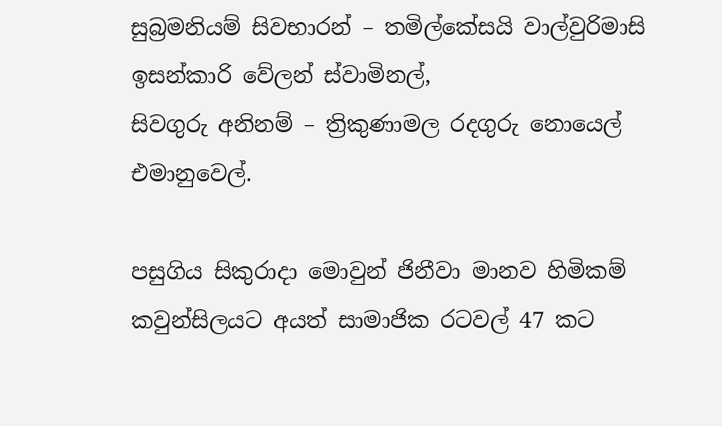සුබ්‍රමනියම් සිවභාරන් – තමිල්කේසයි වාල්වුරිමාසි ඉසන්කාරි වේලන් ස්වාමිනල්,
සිවගුරු අනිනම් – ත්‍රිකුණාමල රදගුරු නොයෙල් එමානුවෙල්.

පසුගිය සිකුරාදා මොවුන් ජිනීවා මානව හිමිකම් කවුන්සිලයට අයත් සාමාජික රටවල් 47 කට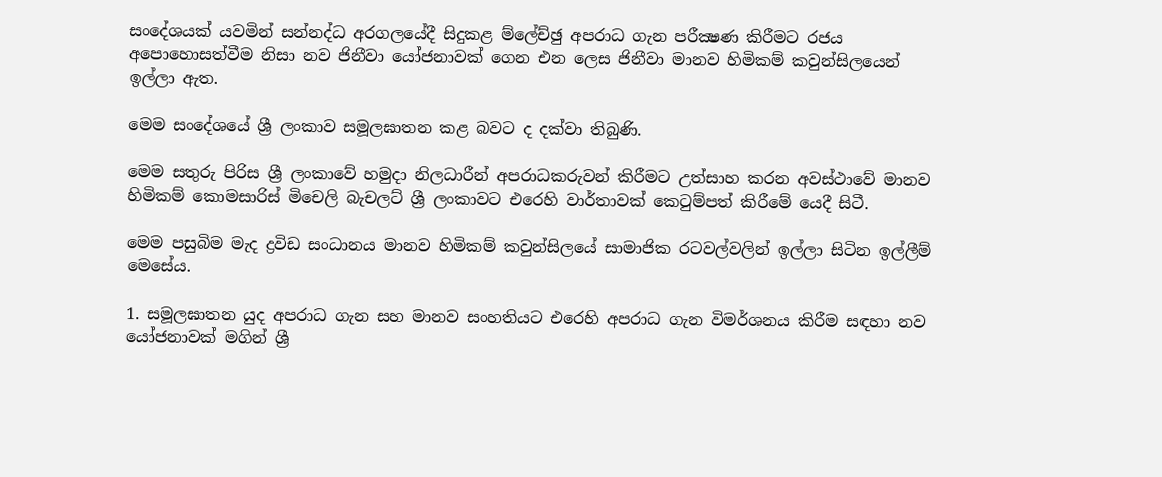සංදේශයක් යවමින් සන්නද්ධ අරගලයේදී සිදුකළ ම්ලේච්ඡු අපරාධ ගැන පරීක්‍ෂණ කිරීමට රජය අපොහොසත්වීම නිසා නව ජිනීවා යෝජනාවක් ගෙන එන ලෙස ජිනීවා මානව හිමිකම් කවුන්සිලයෙන් ඉල්ලා ඇත.

මෙම සංදේශයේ ශ්‍රී ලංකාව සමූලඝාතන කළ බවට ද දක්වා තිබුණි.

මෙම සතුරු පිරිස ශ්‍රී ලංකාවේ හමුදා නිලධාරීන් අපරාධකරුවන් කිරීමට උත්සාහ කරන අවස්ථාවේ මානව හිමිකම් කොමසාරිස් මිචෙලි බැචලට් ශ්‍රී ලංකාවට එරෙහි වාර්තාවක් කෙටුම්පත් කිරීමේ යෙදී සිටී.

මෙම පසුබිම මැද ද්‍රවිඩ සංධානය මානව හිමිකම් කවුන්සිලයේ සාමාජික රටවල්වලින් ඉල්ලා සිටින ඉල්ලීම් මෙසේය.

1. සමූලඝාතන යුද අපරාධ ගැන සහ මානව සංහතියට එරෙහි අපරාධ ගැන විමර්ශනය කිරීම සඳහා නව යෝජනාවක් මගින් ශ්‍රී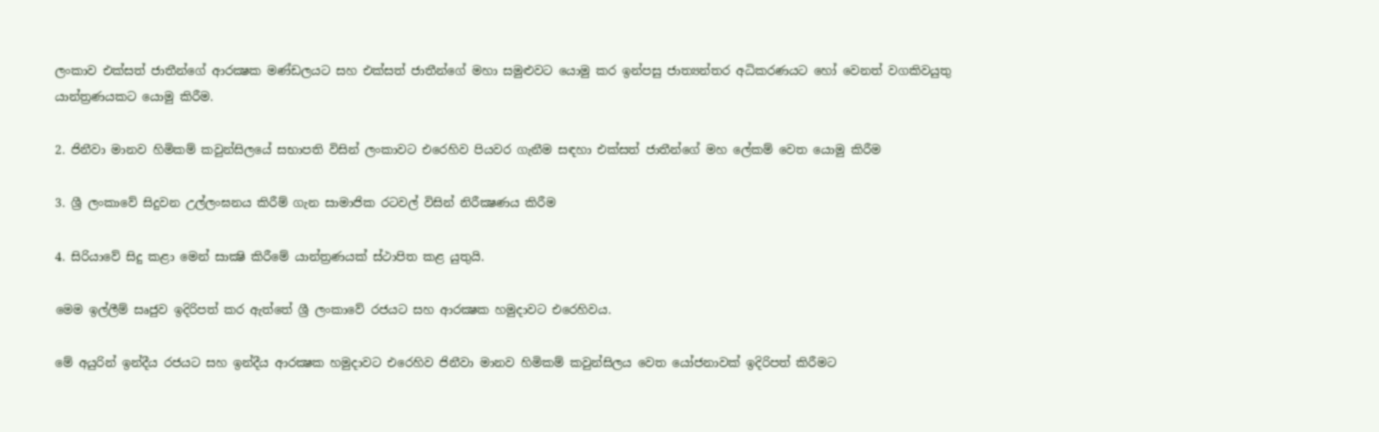ලංකාව එක්සත් ජාතීන්ගේ ආරක්‍ෂක මණ්ඩලයට සහ එක්සත් ජාතීන්ගේ මහා සමුළුවට යොමු කර ඉන්පසු ජාත්‍යන්තර අධිකරණයට හෝ වෙනත් වගකිවයුතු යාන්ත්‍රණයකට යොමු කිරීම.

2. ජිනීවා මානව හිමිකම් කවුන්සිලයේ සභාපති විසින් ලංකාවට එරෙහිව පියවර ගැනීම සඳහා එක්සත් ජාතීන්ගේ මහ ලේකම් වෙත යොමු කිරීම

3. ශ්‍රී ලංකාවේ සිදුවන උල්ලංඝනය කිරීම් ගැන සාමාජික රටවල් විසින් නිරීක්‍ෂණය කිරීම

4. සිරියාවේ සිදු කළා මෙන් සාක්‍ෂි කිරීමේ යාන්ත්‍රණයක් ස්ථාපිත කළ යුතුයි.

මෙම ඉල්ලීම් සෘජුව ඉදිරිපත් කර ඇත්තේ ශ්‍රී ලංකාවේ රජයට සහ ආරක්‍ෂක හමුදාවට එරෙහිවය.

මේ අයුරින් ඉන්දීය රජයට සහ ඉන්දීය ආරක්‍ෂක හමුදාවට එරෙහිව ජිනීවා මානව හිමිකම් කවුන්සිලය වෙත යෝජනාවක් ඉදිරිපත් කිරීමට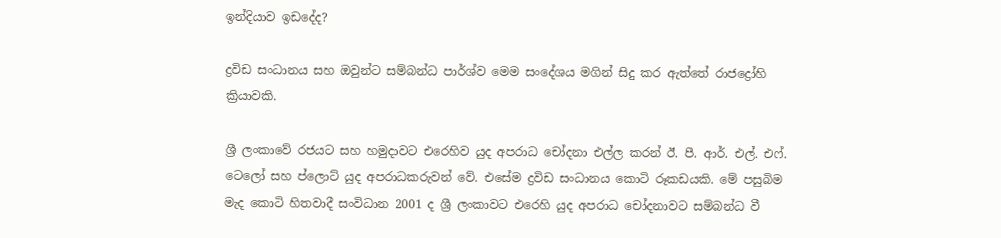ඉන්දියාව ඉඩදේද?

ද්‍රවිඩ සංධානය සහ ඔවුන්ට සම්බන්ධ පාර්ශ්ව මෙම සංදේශය මගින් සිදු කර ඇත්තේ රාජද්‍රෝහි ක්‍රියාවකි.

ශ්‍රී ලංකාවේ රජයට සහ හමුදාවට එරෙහිව යුද අපරාධ චෝදනා එල්ල කරන් ඊ. පී. ආර්. එල්. එෆ්. ටෙලෝ සහ ප්ලොට් යුද අපරාධකරුවන් වේ. එසේම ද්‍රවිඩ සංධානය කොටි රූකඩයකි. මේ පසුබිම මැද කොටි හිතවාදී සංවිධාන 2001 ද ශ්‍රී ලංකාවට එරෙහි යුද අපරාධ චෝදනාවට සම්බන්ධ වී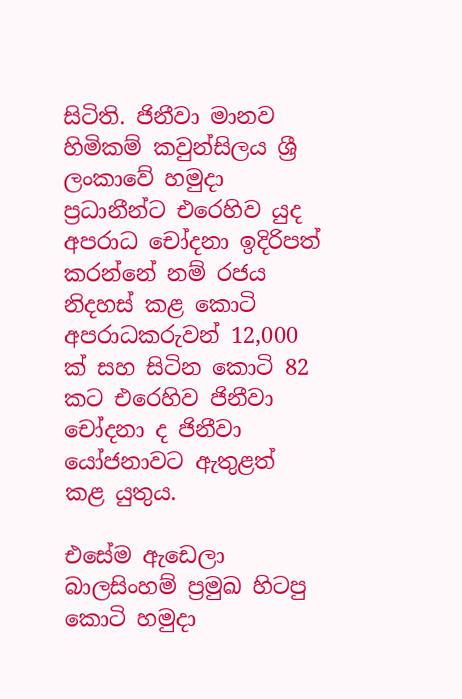සිටිති. ජිනීවා මානව හිමිකම් කවුන්සිලය ශ්‍රී ලංකාවේ හමුදා ප්‍රධානීන්ට එරෙහිව යුද අපරාධ චෝදනා ඉදිරිපත් කරන්නේ නම් රජය නිදහස් කළ කොටි අපරාධකරුවන් 12,000 ක් සහ සිටින කොටි 82 කට එරෙහිව ජිනීවා චෝදනා ද ජිනීවා යෝජනාවට ඇතුළත් කළ යුතුය.

එසේම ඇඩෙලා බාලසිංහම් ප්‍රමුඛ හිටපු කොටි හමුදා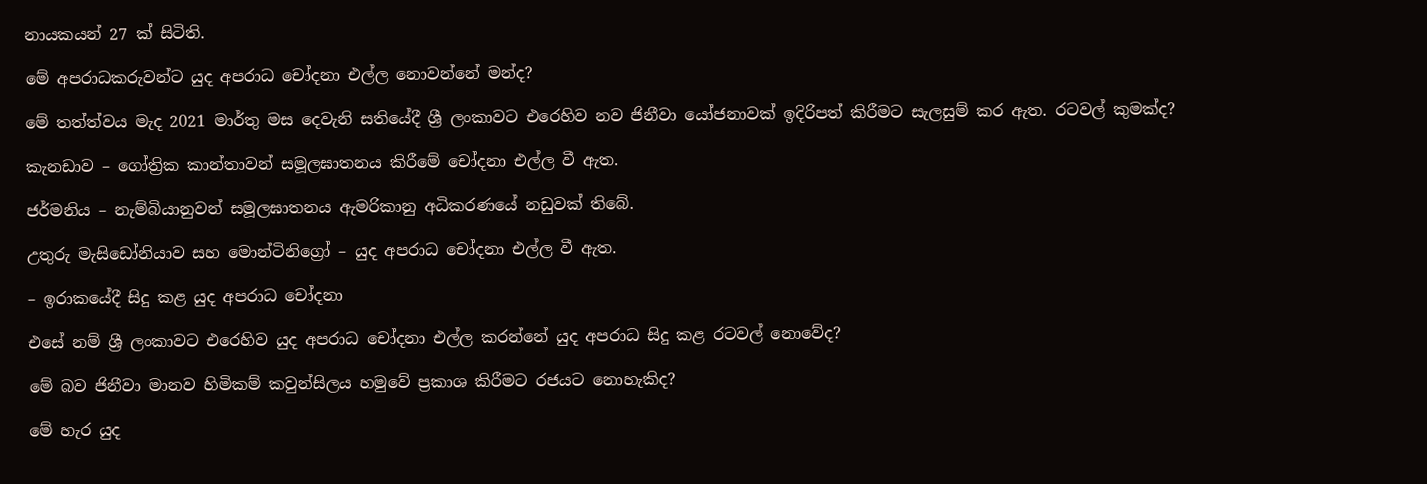නායකයන් 27 ක් සිටිති.

මේ අපරාධකරුවන්ට යුද අපරාධ චෝදනා එල්ල නොවන්නේ මන්ද?

මේ තත්ත්වය මැද 2021 මාර්තු මස දෙවැනි සතියේදී ශ්‍රී ලංකාවට එරෙහිව නව ජිනීවා යෝජනාවක් ඉදිරිපත් කිරීමට සැලසුම් කර ඇත. රටවල් කුමක්ද?

කැනඩාව – ගෝත්‍රික කාන්තාවන් සමූලඝාතනය කිරීමේ චෝදනා එල්ල වී ඇත.

ජර්මනිය – නැම්බියානුවන් සමූලඝාතනය ඇමරිකානු අධිකරණයේ නඩුවක් තිබේ.

උතුරු මැසිඩෝනියාව සහ මොන්ටිනිග්‍රෝ – යුද අපරාධ චෝදනා එල්ල වී ඇත.

– ඉරාකයේදී සිදු කළ යුද අපරාධ චෝදනා

එසේ නම් ශ්‍රී ලංකාවට එරෙහිව යුද අපරාධ චෝදනා එල්ල කරන්නේ යුද අපරාධ සිදු කළ රටවල් නොවේද?

මේ බව ජිනීවා මානව හිමිකම් කවුන්සිලය හමුවේ ප්‍රකාශ කිරීමට රජයට නොහැකිද?

මේ හැර යුද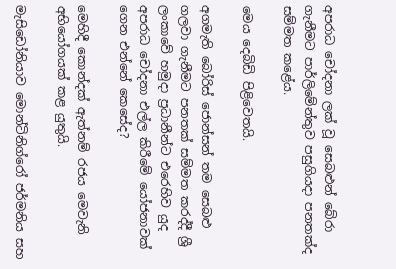අපරාධ චෝදනා ලක් වූ සෙබළුන් බේරා ගැනීමට පාර්ලිමේන්තුව පසුගියදා පනතක්ද සම්මත කළේය.

මෙය දෙබිඩි පිළිවෙතයි.

අගමැති බෝරිස් ජොන්සන් තම සෙබළු ගලවා ගැනීමට පනතක් සම්මත කරද්දී ශ්‍රී ලංකාවේ හමුදා ප්‍රධානීන්ට එරෙහිව යුද අපරාධ චෝදනා එල්ල කිරීමේ යෝජනාවක් ගෙන එන්නේ කෙසේද?

මෙහිදී කොන්දක් ඇත්නම් රජය මෙවැනි අභියෝගයක් කළ යුතුයි.

මැසිඩෝනියාව මොන්ටිනිග්රෝ ජර්මනිය සහ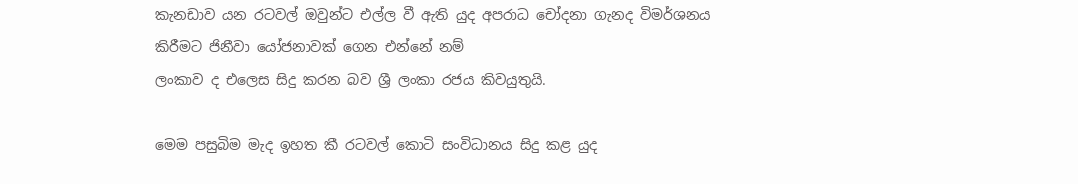කැනඩාව යන රටවල් ඔවුන්ට එල්ල වී ඇති යුද අපරාධ චෝදනා ගැනද විමර්ශනය කිරීමට ජිනීවා යෝජනාවක් ගෙන එන්නේ නම්
ලංකාව ද එලෙස සිදු කරන බව ශ්‍රී ලංකා රජය කිවයුතුයි.

මෙම පසුබිම මැද ඉහත කී රටවල් කොටි සංවිධානය සිදු කළ යුද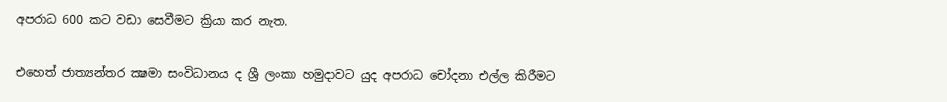අපරාධ 600 කට වඩා සෙවීමට ක්‍රියා කර නැත.

එහෙත් ජාත්‍යන්තර ක්‍ෂමා සංවිධානය ද ශ්‍රී ලංකා හමුදාවට යුද අපරාධ චෝදනා එල්ල කිරීමට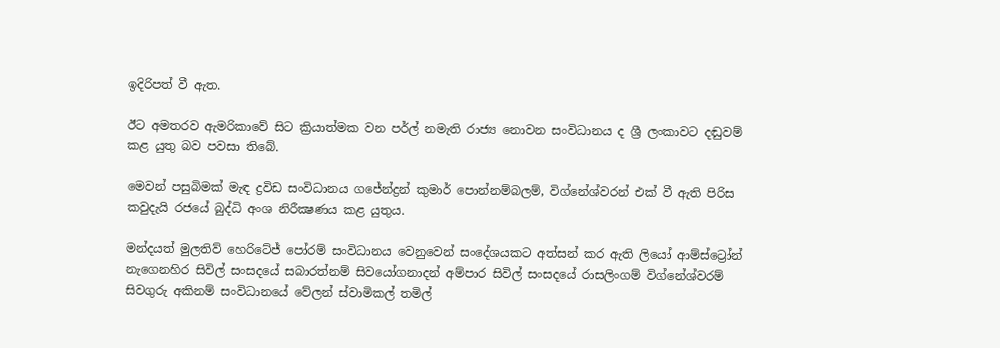ඉදිරිපත් වී ඇත.

ඊට අමතරව ඇමරිකාවේ සිට ක්‍රියාත්මක වන පර්ල් නමැති රාජ්‍ය නොවන සංවිධානය ද ශ්‍රී ලංකාවට දඬුවම් කළ යුතු බව පවසා තිබේ.

මෙවන් පසුබිමක් මැඳ ද්‍රවිඩ සංවිධානය ගජේන්ද්‍රන් කුමාර් පොන්නම්බලම්, විග්නේශ්වරන් එක් වී ඇති පිරිස කවුදැයි රජයේ බුද්ධි අංශ නිරීක්‍ෂණය කළ යුතුය.

මන්දයත් මුලතිව් හෙරිටේජ් පෝරම් සංවිධානය වෙනුවෙන් සංදේශයකට අත්සන් කර ඇති ලියෝ ආම්ස්ට්‍රෝන් නැගෙනහිර සිවිල් සංසදයේ සබාරත්නම් සිවයෝගනාදන් අම්පාර සිවිල් සංසදයේ රාසලිංගම් විග්නේශ්වරම් සිවගුරු අකිනම් සංවිධානයේ වේලන් ස්වාමිකල් තමිල්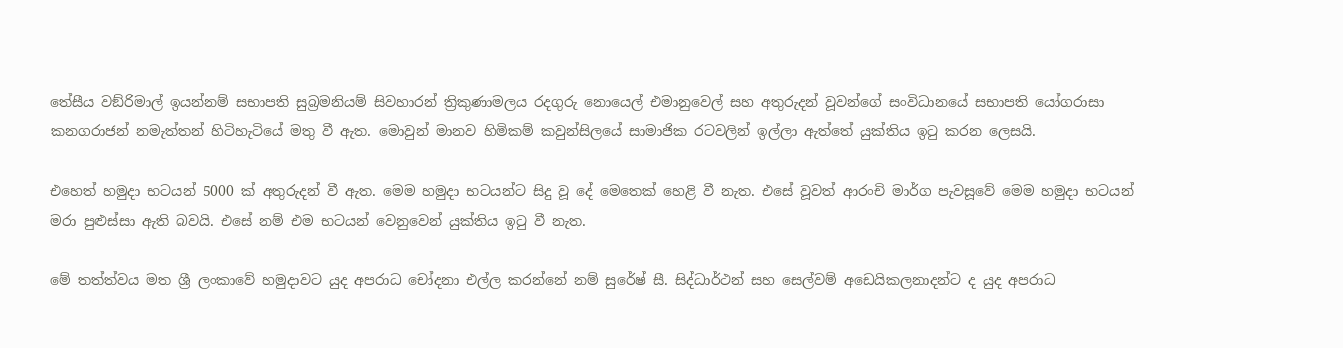තේසීය වඞ්රිමාල් ඉයන්නම් සභාපති සුබ්‍රමනියම් සිවහාරන් ත්‍රිකුණාමලය රදගුරු නොයෙල් එමානුවෙල් සහ අතුරුදන් වූවන්ගේ සංවිධානයේ සභාපති යෝගරාසා කනගරාජන් නමැත්තන් හිටිහැටියේ මතු වී ඇත. මොවුන් මානව හිමිකම් කවුන්සිලයේ සාමාජික රටවලින් ඉල්ලා ඇත්තේ යුක්තිය ඉටු කරන ලෙසයි.

එහෙත් හමුදා භටයන් 5000 ක් අතුරුදන් වී ඇත. මෙම හමුදා භටයන්ට සිදු වූ දේ මෙතෙක් හෙළි වී නැත. එසේ වූවත් ආරංචි මාර්ග පැවසූවේ මෙම හමුදා භටයන් මරා පුළුස්සා ඇති බවයි. එසේ නම් එම භටයන් වෙනුවෙන් යුක්තිය ඉටු වී නැත.

මේ තත්ත්වය මත ශ්‍රී ලංකාවේ හමුදාවට යුද අපරාධ චෝදනා එල්ල කරන්නේ නම් සුරේෂ් සී. සිද්ධාර්ථන් සහ සෙල්වම් අඩෙයිකලනාදන්ට ද යුද අපරාධ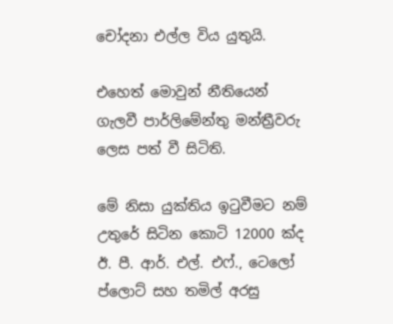චෝදනා එල්ල විය යුතුයි.

එහෙත් මොවුන් නීතියෙන් ගැලවී පාර්ලිමේන්තු මන්ත්‍රීවරු ලෙස පත් වී සිටිති.

මේ නිසා යුක්තිය ඉටුවීමට නම් උතුරේ සිටින කොටි 12000 ක්ද ඊ. පී. ආර්. එල්. එෆ්., ටෙලෝ ප්ලොට් සහ තමිල් අරසු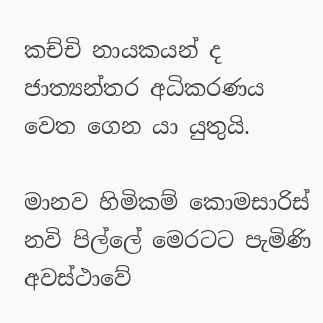කච්චි නායකයන් ද ජාත්‍යන්තර අධිකරණය වෙත ගෙන යා යුතුයි.

මානව හිමිකම් කොමසාරිස් නවි පිල්ලේ මෙරටට පැමිණි අවස්ථාවේ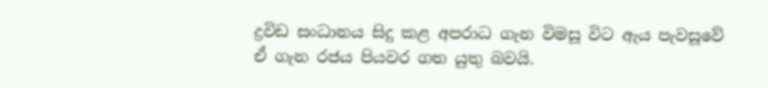ද්‍රවිඩ සංධානය සිදු කළ අපරාධ ගැන විමසූ විට ඇය පැවසූවේ ඒ ගැන රජය පියවර ගත යුතු බවයි.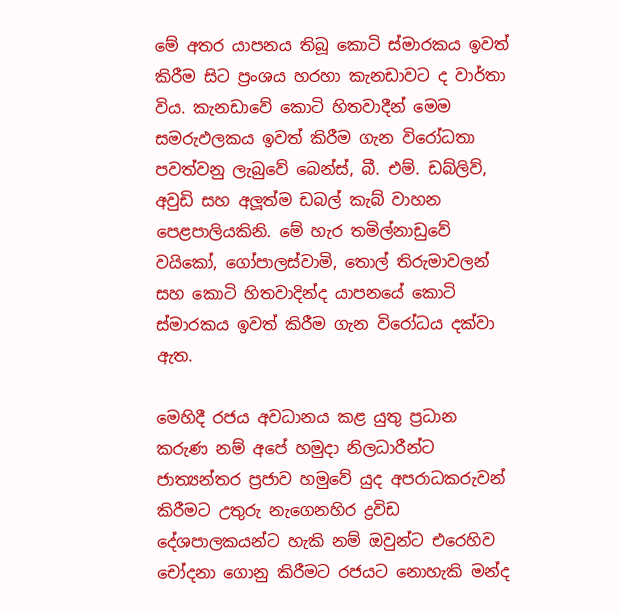මේ අතර යාපනය තිබූ කොටි ස්මාරකය ඉවත් කිරීම සිට ප්‍රංශය හරහා කැනඩාවට ද වාර්තා විය. කැනඩාවේ කොටි හිතවාදීන් මෙම සමරුඵලකය ඉවත් කිරීම ගැන විරෝධතා පවත්වනු ලැබුවේ බෙන්ස්, බී. එම්. ඩබ්ලිව්, අවුඩි සහ අලූත්ම ඩබල් කැබ් වාහන පෙළපාලියකිනි. මේ හැර තමිල්නාඩුවේ වයිකෝ, ගෝපාලස්වාමි, තොල් තිරුමාවලන් සහ කොටි හිතවාදින්ද යාපනයේ කොටි ස්මාරකය ඉවත් කිරීම ගැන විරෝධය දක්වා ඇත.

මෙහිදී රජය අවධානය කළ යුතු ප්‍රධාන කරුණ නම් අපේ හමුදා නිලධාරීන්ට ජාත්‍යන්තර ප්‍රජාව හමුවේ යුද අපරාධකරුවන් කිරීමට උතුරු නැගෙනහිර ද්‍රවිඩ දේශපාලකයන්ට හැකි නම් ඔවුන්ට එරෙහිව චෝදනා ගොනු කිරීමට රජයට නොහැකි මන්ද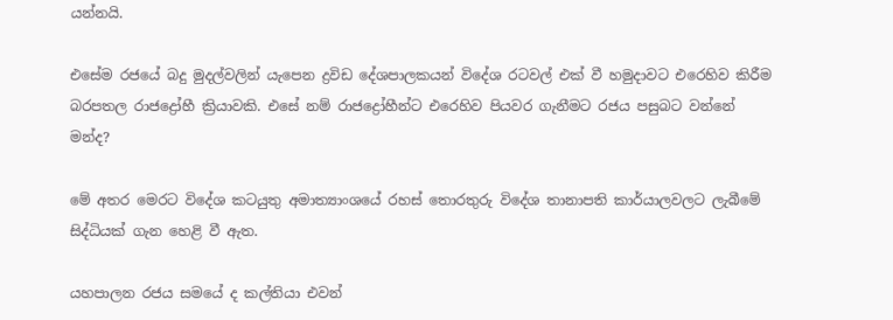යන්නයි.

එසේම රජයේ බදු මුදල්වලින් යැපෙන ද්‍රවිඩ දේශපාලකයන් විදේශ රටවල් එක් වී හමුදාවට එරෙහිව කිරීම බරපතල රාජද්‍රෝහී ක්‍රියාවකි. එසේ නම් රාජද්‍රෝහීන්ට එරෙහිව පියවර ගැනීමට රජය පසුබට වන්නේ මන්ද?

මේ අතර මෙරට විදේශ කටයුතු අමාත්‍යාංශයේ රහස් තොරතුරු විදේශ තානාපති කාර්යාලවලට ලැබීමේ සිද්ධියක් ගැන හෙළි වී ඇත.

යහපාලන රජය සමයේ ද කල්තියා එවන්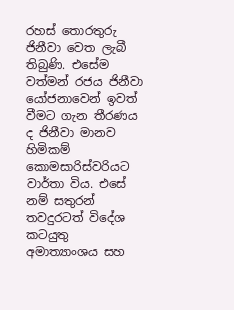රහස් තොරතුරු ජිනීවා වෙත ලැබී තිබුණි. එසේම වත්මන් රජය ජිනීවා යෝජනාවෙන් ඉවත් වීමට ගැන තීරණය ද ජිනීවා මානව හිමිකම් කොමසාරිස්වරියට වාර්තා විය. එසේ නම් සතුරන් තවදුරටත් විදේශ කටයුතු අමාත්‍යාංශය සහ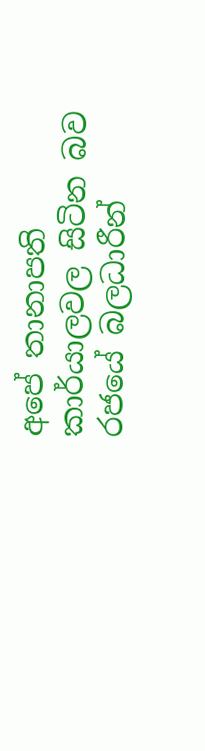අපේ තානාපති කාර්යාලවල සිටින බව රජයේ බලධාරීන්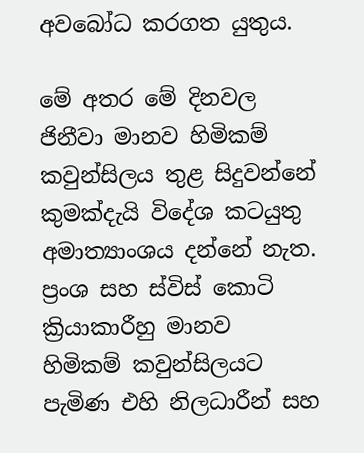අවබෝධ කරගත යුතුය.

මේ අතර මේ දිනවල ජිනීවා මානව හිමිකම් කවුන්සිලය තුළ සිදුවන්නේ කුමක්දැයි විදේශ කටයුතු අමාත්‍යාංශය දන්නේ නැත. ප්‍රංශ සහ ස්විස් කොටි ක්‍රියාකාරීහු මානව හිමිකම් කවුන්සිලයට පැමිණ එහි නිලධාරීන් සහ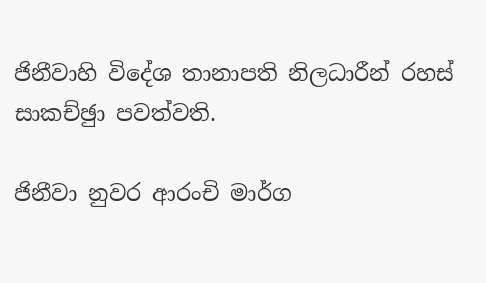ජිනීවාහි විදේශ තානාපති නිලධාරීන් රහස් සාකච්ඡුා පවත්වති.

ජිනීවා නුවර ආරංචි මාර්ග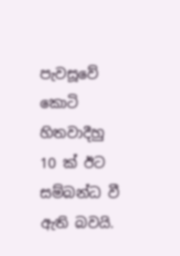පැවසූවේ කොටි හිතවාදීහු 10 ක් ඊට සම්බන්ධ වී ඇති බවයි.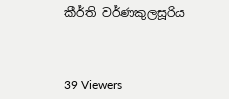කීර්ති වර්ණකුලසූරිය



39 Viewers